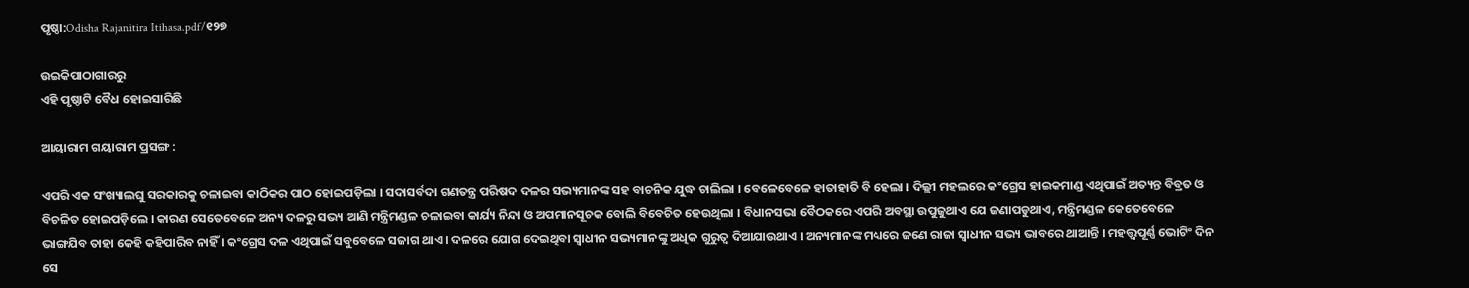ପୃଷ୍ଠା:Odisha Rajanitira Itihasa.pdf/୧୨୭

ଉଇକିପାଠାଗାର‌ରୁ
ଏହି ପୃଷ୍ଠାଟି ବୈଧ ହୋଇସାରିଛି

ଆୟାରାମ ଗୟାରାମ ପ୍ରସଙ୍ଗ :

ଏପରି ଏକ ସଂଖ୍ୟାଲଘୁ ସରକାରକୁ ଚଳାଇବା କାଠିକର ପାଠ ହୋଇପଡ଼ିଲା । ସଦାସର୍ବଦା ଗଣତନ୍ତ୍ର ପରିଷଦ ଦଳର ସଭ୍ୟମାନଙ୍କ ସହ ବାଚନିକ ଯୁଦ୍ଧ ଚାଲିଲା । ବେଳେବେଳେ ହାତାହାତି ବି ହେଲା । ଦିଲ୍ଲୀ ମହଲରେ କଂଗ୍ରେସ ହାଇକମାଣ୍ଡ ଏଥିପାଇଁ ଅତ୍ୟନ୍ତ ବିବ୍ରତ ଓ ବିଚଳିତ ହୋଇପଡ଼ିଲେ । କାରଣ ସେତେବେଳେ ଅନ୍ୟ ଦଳରୁ ସଭ୍ୟ ଆଣି ମନ୍ତ୍ରିମଣ୍ଡଳ ଚଳାଇବା କାର୍ଯ୍ୟ ନିନ୍ଦା ଓ ଅପମାନସୂଚକ ବୋଲି ବିବେଚିତ ହେଉଥିଲା । ବିଧାନସଭା ବୈଠକରେ ଏପରି ଅବସ୍ଥା ଉପୁଜୁଥାଏ ଯେ ଜଣାପଡୁଥାଏ, ମନ୍ତ୍ରିମଣ୍ଡଳ କେତେବେଳେ ଭାଙ୍ଗଯିବ ତାହା କେହି କହିପାରିବ ନାହିଁ । କଂଗ୍ରେସ ଦଳ ଏଥିପାଇଁ ସବୁବେଳେ ସଜାଗ ଥାଏ । ଦଳରେ ଯୋଗ ଦେଇଥିବା ସ୍ୱାଧୀନ ସଭ୍ୟମାନଙ୍କୁ ଅଧିକ ଗୁରୁତ୍ୱ ଦିଆଯାଉଥାଏ । ଅନ୍ୟମାନଙ୍କ ମଧ୍ୟରେ ଜଣେ ରାଜା ସ୍ୱାଧୀନ ସଭ୍ୟ ଭାବରେ ଥାଆନ୍ତି । ମହତ୍ତ୍ୱପୂର୍ଣ୍ଣ ଭୋଟିଂ ଦିନ ସେ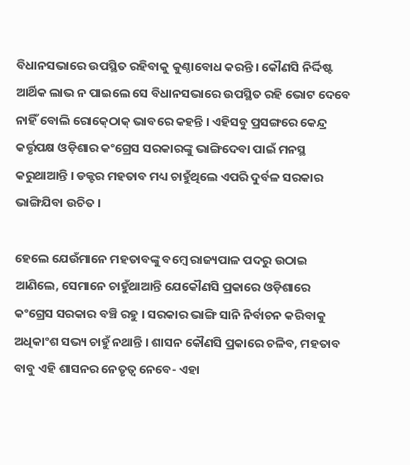ବିଧାନସଭାରେ ଉପସ୍ଥିତ ରହିବାକୁ କୁଣ୍ଠାବୋଧ କରନ୍ତି । କୌଣସି ନିର୍ଦ୍ଦିଷ୍ଟ ଆର୍ଥିକ ଲାଭ ନ ପାଇଲେ ସେ ବିଧାନସଭାରେ ଉପସ୍ଥିତ ରହି ଭୋଟ ଦେବେ ନାହିଁ ବୋଲି ରୋକ୍‍ଠୋକ୍‍ ଭାବରେ କହନ୍ତି । ଏହିସବୁ ପ୍ରସଙ୍ଗରେ କେନ୍ଦ୍ର କର୍ତ୍ତୃପକ୍ଷ ଓଡ଼ିଶାର କଂଗ୍ରେସ ସରକାରଙ୍କୁ ଭାଙ୍ଗିଦେବା ପାଇଁ ମନସ୍ଥ କରୁଥାଆନ୍ତି । ଡକ୍ଟର ମହତାବ ମଧ୍ୟ ଚାହୁଁଥିଲେ ଏପରି ଦୁର୍ବଳ ସରକାର ଭାଙ୍ଗିଯିବା ଉଚିତ ।

ହେଲେ ଯେଉଁମାନେ ମହତାବଙ୍କୁ ବମ୍ବେ ରାଜ୍ୟପାଳ ପଦରୁ ଉଠାଇ ଆଣିଲେ, ସେମାନେ ଚାହୁଁଥାଆନ୍ତି ଯେକୌଣସି ପ୍ରକାରେ ଓଡ଼ିଶାରେ କଂଗ୍ରେସ ସରକାର ବଞ୍ଚି ରହୁ । ସରକାର ଭାଙ୍ଗି ସାନି ନିର୍ବାଚନ କରିବାକୁ ଅଧିକାଂଶ ସଭ୍ୟ ଚାହୁଁ ନଥାନ୍ତି । ଶାସନ କୌଣସି ପ୍ରକାରେ ଚଳିବ, ମହତାବ ବାବୁ ଏହି ଶାସନର ନେତୃତ୍ୱ ନେବେ- ଏହା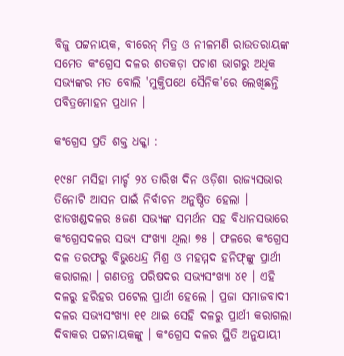ବିଜୁ ପଟ୍ଟନାୟକ, ବୀରେନ୍‍ ମିତ୍ର ଓ ନୀଳମଣି ରାଉତରାୟଙ୍କ ସମେତ କଂଗ୍ରେସ ଦଳର ଶତକଡ଼ା ପଚାଶ ଭାଗରୁ ଅଧିକ ସଭ୍ୟଙ୍କର ମତ ବୋଲି 'ମୁକ୍ତିପଥେ ସୈନିକ'ରେ ଲେଖିଛନ୍ତି ପବିତ୍ରମୋହନ ପ୍ରଧାନ ।

କଂଗ୍ରେସ ପ୍ରତି ଶକ୍ତ ଧକ୍କା :

୧୯୫୮ ମସିହା ମାର୍ଚ୍ଚ ୨୪ ତାରିଖ ଦିନ ଓଡ଼ିଶା ରାଜ୍ୟସଭାର ତିନୋଟି ଆସନ ପାଇଁ ନିର୍ବାଚନ ଅନୁଷ୍ଠିତ ହେଲା । ଝାଡଖଣ୍ଡଦଳର ୫ଜଣ ସଭ୍ୟଙ୍କ ସମର୍ଥନ ସହ ବିଧାନସଭାରେ କଂଗ୍ରେସଦଳର ସଭ୍ୟ ସଂଖ୍ୟା ଥିଲା ୭୫ । ଫଳରେ କଂଗ୍ରେସ ଦଳ ତରଫରୁ ବିଭୁଧେନ୍ଦ୍ର ମିଶ୍ର ଓ ମହମ୍ମଦ ହନିଫ୍‍ଙ୍କୁ ପ୍ରାର୍ଥୀ କରାଗଲା । ଗଣତନ୍ତ୍ର ପରିଷଦର ସଭ୍ୟସଂଖ୍ୟା ୪୧ । ଏହି ଦଳରୁ ହରିହର ପଟେଲ ପ୍ରାର୍ଥୀ ହେଲେ । ପ୍ରଜା ସମାଜବାଦୀ ଦଳର ସଭ୍ୟସଂଖ୍ୟା ୧୧ ଥାଇ ସେହି ଦଳରୁ ପ୍ରାର୍ଥୀ କରାଗଲା ଦିବାକର ପଟ୍ଟନାୟକଙ୍କୁ । କଂଗ୍ରେସ ଦଳର ସ୍ଥିତି ଅନୁଯାୟୀ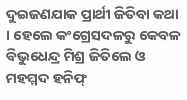ଦୁଇଜଣଯାକ ପ୍ରାର୍ଥୀ ଜିତିବା କଥା । ହେଲେ କଂଗ୍ରେସଦଳରୁ କେବଳ ବିଭୁଧେନ୍ଦ୍ର ମିଶ୍ର ଜିତିଲେ ଓ ମହମ୍ମଦ ହନିଫ୍‍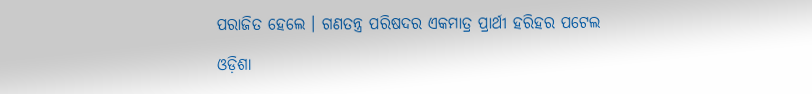ପରାଜିତ ହେଲେ । ଗଣତନ୍ତ୍ର ପରିଷଦର ଏକମାତ୍ର ପ୍ରାର୍ଥୀ ହରିହର ପଟେଲ

ଓଡ଼ିଶା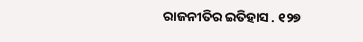ରାଜନୀତିର ଇତିହାସ . ୧୨୭